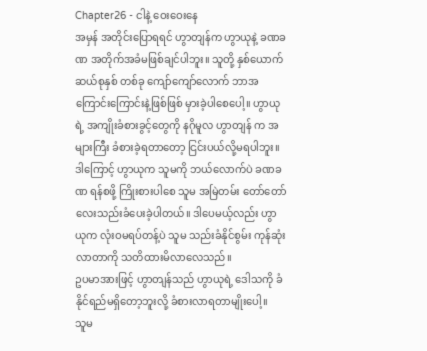Chapter26 - ငါနဲ့ ဝေးဝေးနေ
အမှန် အတိုင်းပြောရရင် ဟွာတျန်က ဟွာယုနဲ့ ခဏခဏ အတိုက်အခံမဖြစ်ချင်ပါဘူး။ သူတို့ နှစ်ယောက် ဆယ်စုနှစ် တစ်ခု ကျော်ကျော်လောက် ဘာအကြောင်းကြောင်းနဲ့ဖြစ်ဖြစ် မှားခဲ့ပါစေပေါ့။ ဟွာယုရဲ့ အကျိုးခံစားခွင့်တွေကို နဂိုမူလ ဟွာတျန် က အများကြီး ခံစားခဲ့ရတာတော့ ငြင်းပယ်လို့မရပါဘူး။
ဒါကြောင့် ဟွာယုက သူမကို ဘယ်လောက်ပဲ ခဏခဏ ရန်စဖို့ ကြိုးစားပါစေ သူမ အမြဲတမ်း တော်တော်လေးသည်းခံပေးခဲ့ပါတယ်။ ဒါပေမယ့်လည်း ဟွာယုက လုံးဝမရပ်တန့်ပဲ သူမ သည်းခံနိုင်စွမ်း ကုန်ဆုံးလာတာကို သတိထားမိလာလေသည်။
ဥပမာအားဖြင့် ဟွာတျန်သည် ဟွာယုရဲ့ ဒေါသကို ခံနိုင်ရည်မရှိတော့ဘူးလို့ ခံစားလာရတာမျိုးပေါ့။
သူမ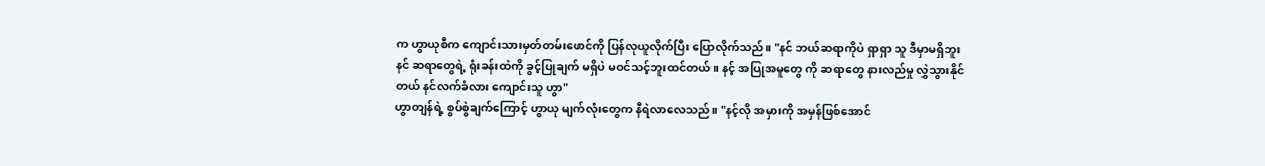က ဟွာယုစီက ကျောင်းသားမှတ်တမ်းဖောင်ကို ပြန်လုယူလိုက်ပြီး ပြောလိုက်သည်။ "နင် ဘယ်ဆရာကိုပဲ ရှာရှာ သူ ဒီမှာမရှိဘူး နင် ဆရာတွေရဲ့ ရုံးခန်းထဲကို ခွင့်ပြုချက် မရှိပဲ မဝင်သင့်ဘူးထင်တယ်။ နင့် အပြုအမူတွေ ကို ဆရာတွေ နားလည်မှု လွှဲသွားနိုင်တယ် နင်လက်ခံလား ကျောင်းသူ ဟွာ"
ဟွာတျန်ရဲ့ စွပ်စွဲချက်ကြောင့် ဟွာယု မျက်လုံးတွေက နီရဲလာလေသည်။ "နင့်လို အမှားကို အမှန်ဖြစ်အောင်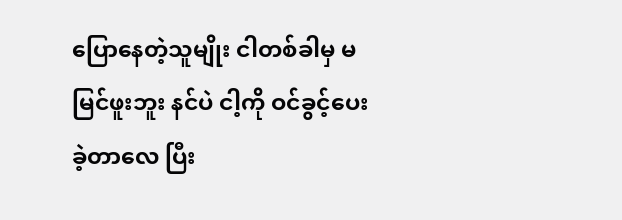ပြောနေတဲ့သူမျိုး ငါတစ်ခါမှ မမြင်ဖူးဘူး နင်ပဲ ငါ့ကို ဝင်ခွင့်ပေးခဲ့တာလေ ပြီး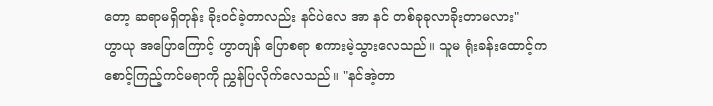တော့ ဆရာမရှိတုန်း ခိုးဝင်ခဲ့တာလည်း နင်ပဲလေ အာ နင် တစ်ခုခုလာခိုးတာမလား"
ဟွာယု အပြောကြောင့် ဟွာတျန် ပြောစရာ စကားမဲ့သွားလေသည်။ သူမ ရုံးခန်းထောင့်က စောင့်ကြည့်ကင်မရာကို ညွှန်ပြလိုက်လေသည်။ "နင်အဲ့တာ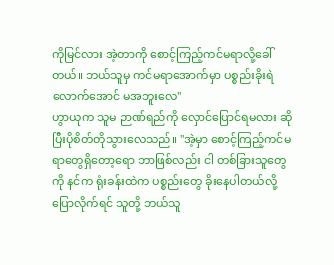ကိုမြင်လား အဲ့တာကို စောင့်ကြည့်ကင်မရာလို့ခေါ်တယ်။ ဘယ်သူမှ ကင်မရာအောက်မှာ ပစ္စည်းခိုးရဲလောက်အောင် မအဘူးလေ"
ဟွာယုက သူမ ဉာဏ်ရည်ကို လှောင်ပြောင်ရမလား ဆိုပြီးပိုစိတ်တိုသွားလေသည်။ "အဲ့မှာ စောင့်ကြည့်ကင်မရာတွေရှိတော့ရော ဘာဖြစ်လည်း ငါ တစ်ခြားသူတွေကို နင်က ရုံးခန်းထဲက ပစ္စည်းတွေ ခိုးနေပါတယ်လို့ ပြောလိုက်ရင် သူတို့ ဘယ်သူ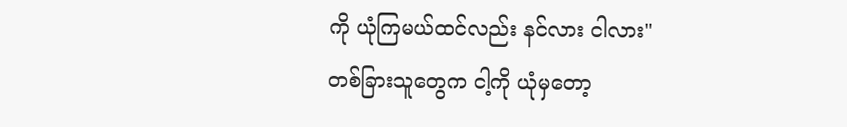ကို ယုံကြမယ်ထင်လည်း နင်လား ငါလား"
တစ်ခြားသူတွေက ငါ့ကို ယုံမှတော့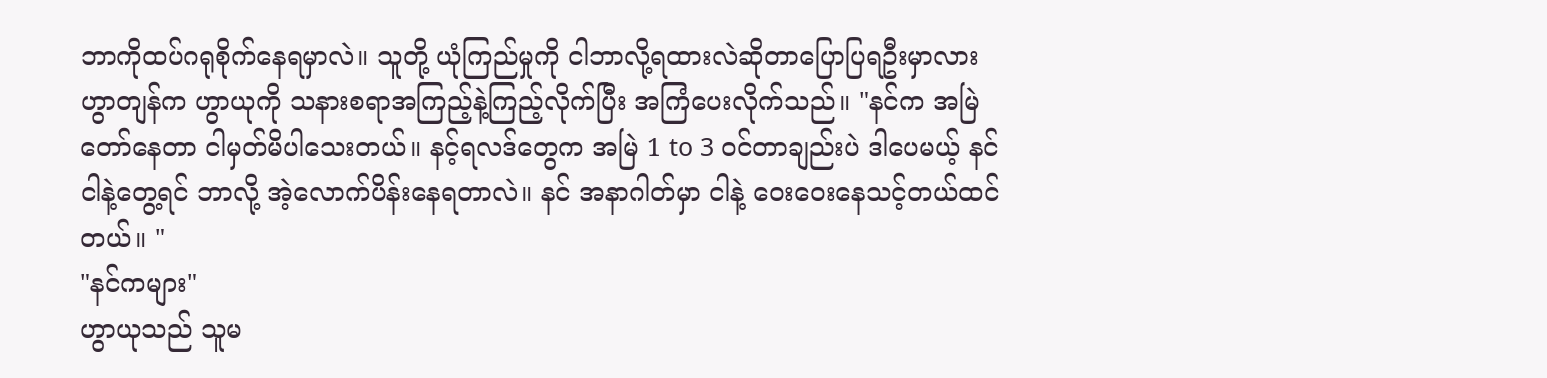ဘာကိုထပ်ဂရုစိုက်နေရမှာလဲ။ သူတို့ ယုံကြည်မှုကို ငါဘာလို့ရထားလဲဆိုတာပြောပြရဦးမှာလား
ဟွာတျန်က ဟွာယုကို သနားစရာအကြည့်နဲ့ကြည့်လိုက်ပြီး အကြံပေးလိုက်သည်။ "နင်က အမြဲတော်နေတာ ငါမှတ်မိပါသေးတယ်။ နင့်ရလဒ်တွေက အမြဲ 1 to 3 ဝင်တာချည်းပဲ ဒါပေမယ့် နင်ငါနဲ့တွေ့ရင် ဘာလို့ အဲ့လောက်ပိန်းနေရတာလဲ။ နင် အနာဂါတ်မှာ ငါနဲ့ ဝေးဝေးနေသင့်တယ်ထင်တယ်။ "
"နင်ကများ"
ဟွာယုသည် သူမ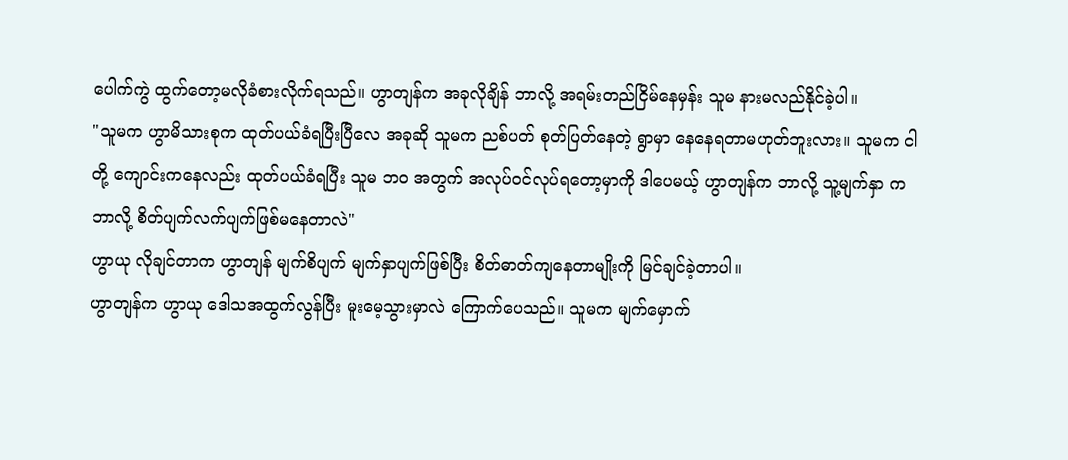ပေါက်ကွဲ ထွက်တော့မလိုခံစားလိုက်ရသည်။ ဟွာတျန်က အခုလိုချိန် ဘာလို့ အရမ်းတည်ငြိမ်နေမှန်း သူမ နားမလည်နိုင်ခဲ့ပါ။
"သူမက ဟွာမိသားစုက ထုတ်ပယ်ခံရပြီးပြီလေ အခုဆို သူမက ညစ်ပတ် စုတ်ပြတ်နေတဲ့ ရွာမှာ နေနေရတာမဟုတ်ဘူးလား။ သူမက ငါတို့ ကျောင်းကနေလည်း ထုတ်ပယ်ခံရပြီး သူမ ဘဝ အတွက် အလုပ်ဝင်လုပ်ရတော့မှာကို ဒါပေမယ့် ဟွာတျန်က ဘာလို့ သူ့မျက်နှာ က ဘာလို့ စိတ်ပျက်လက်ပျက်ဖြစ်မနေတာလဲ"
ဟွာယု လိုချင်တာက ဟွာတျန် မျက်စိပျက် မျက်နှာပျက်ဖြစ်ပြီး စိတ်ဓာတ်ကျနေတာမျိုးကို မြင်ချင်ခဲ့တာပါ။
ဟွာတျန်က ဟွာယု ဒေါသအထွက်လွန်ပြီး မူးမေ့သွားမှာလဲ ကြောက်ပေသည်။ သူမက မျက်မှောက်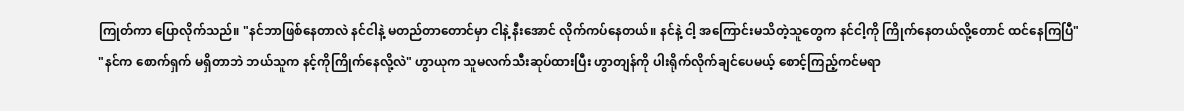ကြုတ်ကာ ပြောလိုက်သည်။ "နင်ဘာဖြစ်နေတာလဲ နင်ငါနဲ့ မတည်တာတောင်မှာ ငါနဲ့ နီးအောင် လိုက်ကပ်နေတယ်။ နင်နဲ့ ငါ့ အကြောင်းမသိတဲ့သူတွေက နင်ငါ့ကို ကြိုက်နေတယ်လို့တောင် ထင်နေကြပြီ"
"နင်က စောက်ရှက် မရှိတာဘဲ ဘယ်သူက နင့်ကိုကြိုက်နေလို့လဲ" ဟွာယုက သူမလက်သီးဆုပ်ထားပြီး ဟွာတျန်ကို ပါးရိုက်လိုက်ချင်ပေမယ့် စောင့်ကြည့်ကင်မရာ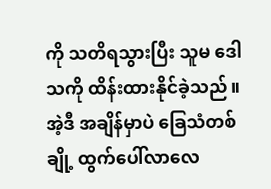ကို သတိရသွားပြီး သူမ ဒေါသကို ထိန်းထားနိုင်ခဲ့သည်။
အဲ့ဒီ အချိန်မှာပဲ ခြေသံတစ်ချို့ ထွက်ပေါ်လာလေ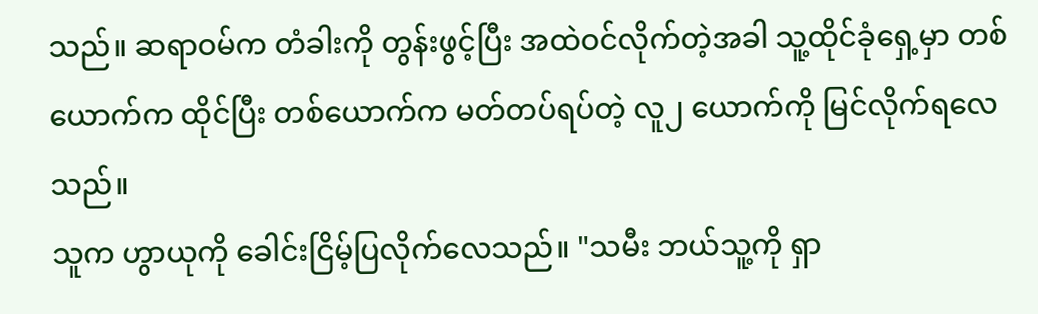သည်။ ဆရာဝမ်က တံခါးကို တွန်းဖွင့်ပြီး အထဲဝင်လိုက်တဲ့အခါ သူ့ထိုင်ခုံရှေ့မှာ တစ်ယောက်က ထိုင်ပြီး တစ်ယောက်က မတ်တပ်ရပ်တဲ့ လူ၂ ယောက်ကို မြင်လိုက်ရလေသည်။
သူက ဟွာယုကို ခေါင်းငြိမ့်ပြလိုက်လေသည်။ "သမီး ဘယ်သူ့ကို ရှာ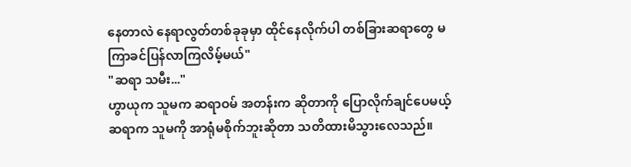နေတာလဲ နေရာလွတ်တစ်ခုခုမှာ ထိုင်နေလိုက်ပါ တစ်ခြားဆရာတွေ မကြာခင်ပြန်လာကြလိမ့်မယ်"
"ဆရာ သမီး..."
ဟွာယုက သူမက ဆရာဝမ် အတန်းက ဆိုတာကို ပြောလိုက်ချင်ပေမယ့် ဆရာက သူမကို အာရုံမစိုက်ဘူးဆိုတာ သတိထားမိသွားလေသည်။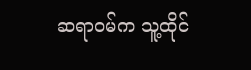ဆရာဝမ်က သူ့ထိုင်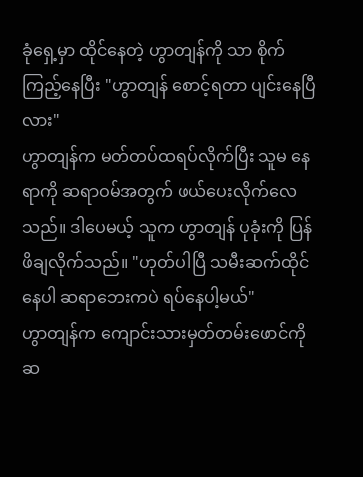ခုံရှေ့မှာ ထိုင်နေတဲ့ ဟွာတျန်ကို သာ စိုက်ကြည့်နေပြီး "ဟွာတျန် စောင့်ရတာ ပျင်းနေပြီလား"
ဟွာတျန်က မတ်တပ်ထရပ်လိုက်ပြီး သူမ နေရာကို ဆရာဝမ်အတွက် ဖယ်ပေးလိုက်လေသည်။ ဒါပေမယ့် သူက ဟွာတျန် ပုခုံးကို ပြန်ဖိချလိုက်သည်။ "ဟုတ်ပါပြီ သမီးဆက်ထိုင်နေပါ ဆရာဘေးကပဲ ရပ်နေပါ့မယ်"
ဟွာတျန်က ကျောင်းသားမှတ်တမ်းဖောင်ကို ဆ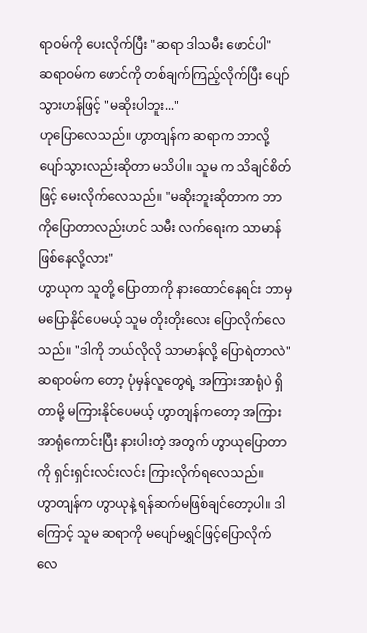ရာဝမ်ကို ပေးလိုက်ပြီး "ဆရာ ဒါသမီး ဖောင်ပါ"
ဆရာဝမ်က ဖောင်ကို တစ်ချက်ကြည့်လိုက်ပြီး ပျော်သွားဟန်ဖြင့် "မဆိုးပါဘူး..."
ဟုပြောလေသည်။ ဟွာတျန်က ဆရာက ဘာလို့ ပျော်သွားလည်းဆိုတာ မသိပါ။ သူမ က သိချင်စိတ်ဖြင့် မေးလိုက်လေသည်။ "မဆိုးဘူးဆိုတာက ဘာကိုပြောတာလည်းဟင် သမီး လက်ရေးက သာမာန်ဖြစ်နေလို့လား"
ဟွာယုက သူတို့ ပြောတာကို နားထောင်နေရင်း ဘာမှ မပြောနိုင်ပေမယ့် သူမ တိုးတိုးလေး ပြောလိုက်လေသည်။ "ဒါကို ဘယ်လိုလို သာမာန်လို့ ပြောရဲတာလဲ"
ဆရာဝမ်က တော့ ပုံမှန်လူတွေရဲ့ အကြားအာရုံပဲ ရှိတာမို့ မကြားနိုင်ပေမယ့် ဟွာတျန်ကတော့ အကြားအာရုံကောင်းပြီး နားပါးတဲ့ အတွက် ဟွာယုပြောတာကို ရှင်းရှင်းလင်းလင်း ကြားလိုက်ရလေသည်။
ဟွာတျန်က ဟွာယုနဲ့ ရန်ဆက်မဖြစ်ချင်တော့ပါ။ ဒါကြောင့် သူမ ဆရာကို မပျော်မရွှင်ဖြင့်ပြောလိုက်လေ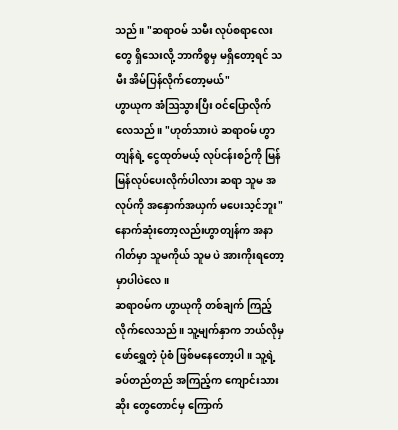သည်။ "ဆရာဝမ် သမီး လုပ်စရာလေးတွေ ရှိသေးလို့ ဘာကိစ္စမှ မရှိတော့ရင် သမီး အိမ်ပြန်လိုက်တော့မယ်"
ဟွာယုက အံဩသွားပြီး ဝင်ပြောလိုက်လေသည်။ "ဟုတ်သားပဲ ဆရာဝမ် ဟွာတျန်ရဲ့ ငွေထုတ်မယ့် လုပ်ငန်းစဉ်ကို မြန်မြန်လုပ်ပေးလိုက်ပါလား ဆရာ သူမ အလုပ်ကို အနှောက်အယှက် မပေးသ့င်ဘူး" နောက်ဆုံးတော့လည်းဟွာတျန်က အနာဂါတ်မှာ သူမကိုယ် သူမ ပဲ အားကိုးရတော့မှာပါပဲလေ။
ဆရာဝမ်က ဟွာယုကို တစ်ချက် ကြည့်လိုက်လေသည်။ သူ့မျက်နှာက ဘယ်လိုမှ ဖော်ရွှေတဲ့ ပုံစံ ဖြစ်မနေတော့ပါ။ သူ့ရဲ့ ခပ်တည်တည် အကြည့်က ကျောင်းသားဆိုး တွေတောင်မှ ကြောက်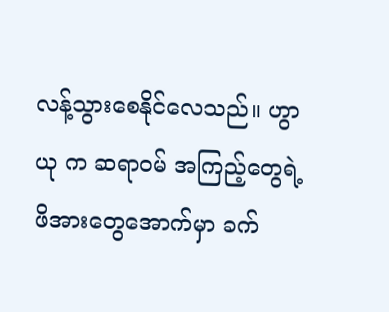လန့်သွားစေနိုင်လေသည်။ ဟွာယု က ဆရာဝမ် အကြည့်တွေရဲ့ ဖိအားတွေအောက်မှာ ခက်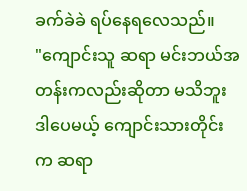ခက်ခဲခဲ ရပ်နေရလေသည်။
"ကျောင်းသူ ဆရာ မင်းဘယ်အတန်းကလည်းဆိုတာ မသိဘူး ဒါပေမယ့် ကျောင်းသားတိုင်းက ဆရာ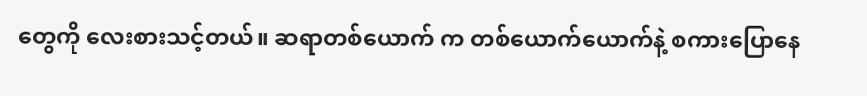တွေကို လေးစားသင့်တယ်။ ဆရာတစ်ယောက် က တစ်ယောက်ယောက်နဲ့ စကားပြောနေ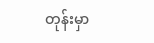တုန်းမှာ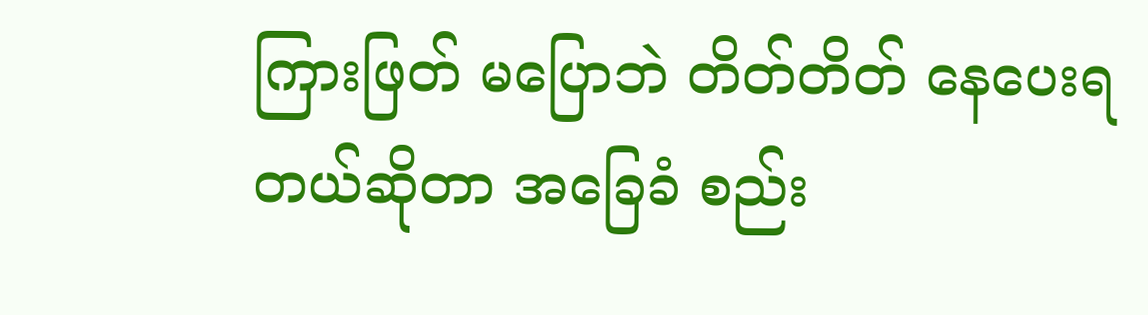ကြားဖြတ် မပြောဘဲ တိတ်တိတ် နေပေးရတယ်ဆိုတာ အခြေခံ စည်း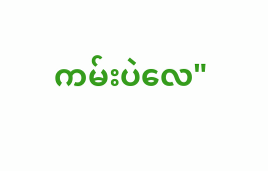ကမ်းပဲလေ"